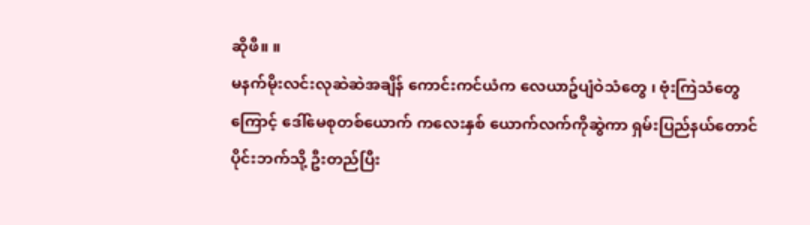ဆိုဖီ။ ။
မနက်မိုးလင်းလုဆဲဆဲအချိန် ကောင်းကင်ယံက လေယာဥ်ပျံဝဲသံတွေ ၊ ဗုံးကြဲသံတွေကြောင့် ဒေါ်မေစုတစ်ယောက် ကလေးနှစ် ယောက်လက်ကိုဆွဲကာ ရှမ်းပြည်နယ်တောင်ပိုင်းဘက်သို့ ဦးတည်ပြီး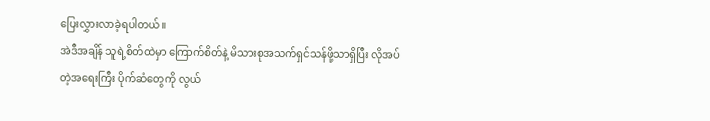ပြေးလွှားလာခဲ့ရပါတယ်။
အဲဒီအချိန် သူရဲ့စိတ်ထဲမှာ ကြောက်စိတ်နဲ့ မိသားစုအသက်ရှင်သန်ဖို့သာရှိပြီး လိုအပ်တဲ့အရေးကြီး ပိုက်ဆံတွေကို လွယ်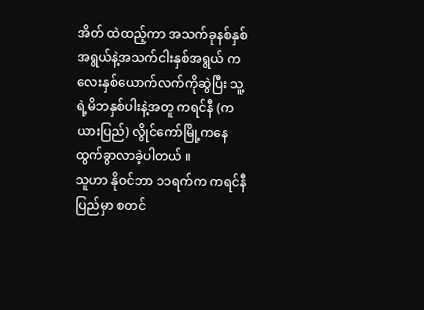အိတ် ထဲထည့်ကာ အသက်ခုနစ်နှစ်အရွယ်နဲ့အသက်ငါးနှစ်အရွယ် ကလေးနှစ်ယောက်လက်ကိုဆွဲပြီး သူ့ရဲ့မိဘနှစ်ပါးနဲ့အတူ ကရင်နီ (ကယားပြည်) လွိုင်ကော်မြို့ကနေ ထွက်ခွာလာခဲ့ပါတယ် ။
သူဟာ နိုဝင်ဘာ ၁၁ရက်က ကရင်နီပြည်မှာ စတင်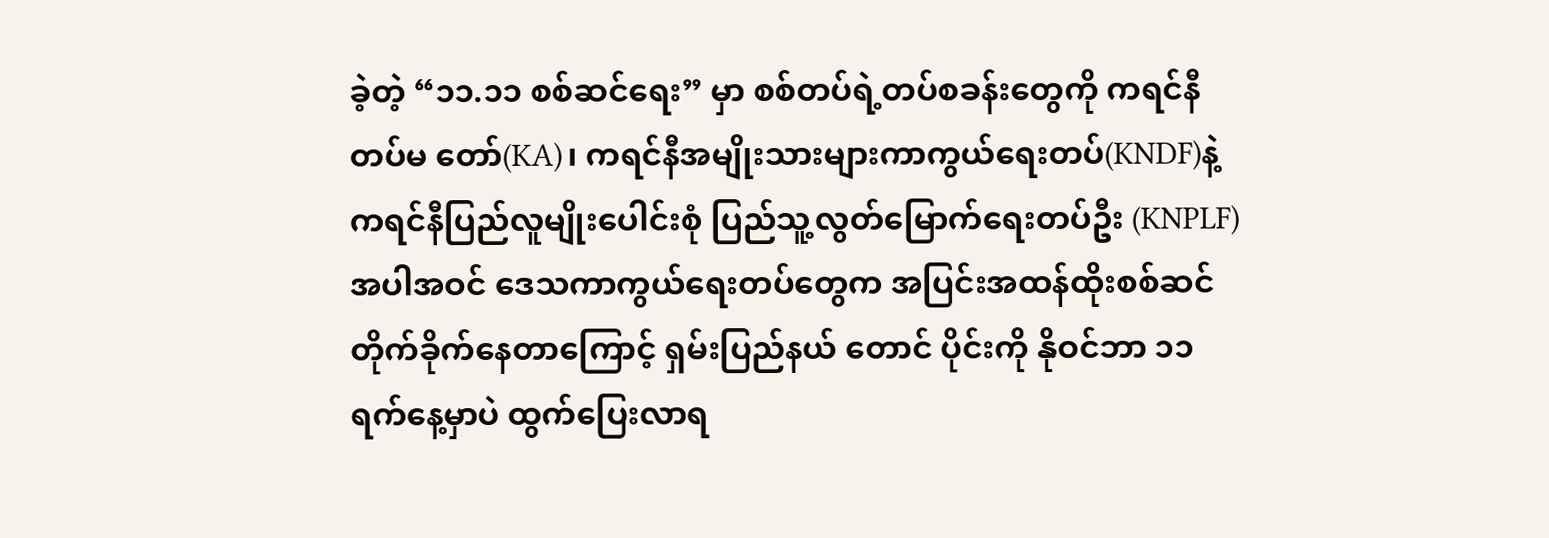ခဲ့တဲ့ “၁၁.၁၁ စစ်ဆင်ရေး” မှာ စစ်တပ်ရဲ့တပ်စခန်းတွေကို ကရင်နီတပ်မ တော်(KA)၊ ကရင်နီအမျိုးသားများကာကွယ်ရေးတပ်(KNDF)နဲ့ ကရင်နီပြည်လူမျိုးပေါင်းစုံ ပြည်သူ့လွတ်မြောက်ရေးတပ်ဦး (KNPLF) အပါအဝင် ဒေသကာကွယ်ရေးတပ်တွေက အပြင်းအထန်ထိုးစစ်ဆင်တိုက်ခိုက်နေတာကြောင့် ရှမ်းပြည်နယ် တောင် ပိုင်းကို နိုဝင်ဘာ ၁၁ ရက်နေ့မှာပဲ ထွက်ပြေးလာရ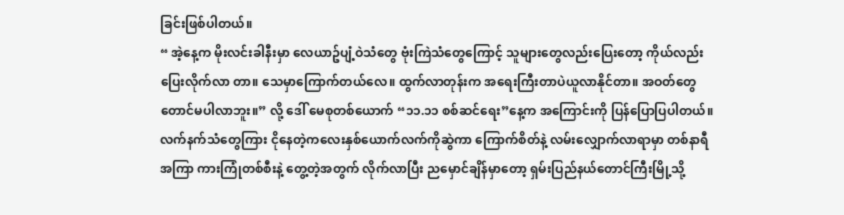ခြင်းဖြစ်ပါတယ်။
“ အဲ့နေ့က မိုးလင်းခါနီးမှာ လေယာဥ်ပျံ့ဝဲသံတွေ ဗုံးကြဲသံတွေကြောင့် သူများတွေလည်းပြေးတော့ ကိုယ်လည်းပြေးလိုက်လာ တာ။ သေမှာကြောက်တယ်လေ။ ထွက်လာတုန်းက အရေးကြီးတာပဲယူလာနိုင်တာ။ အဝတ်တွေတောင်မပါလာဘူး။” လို့ ဒေါ် မေစုတစ်ယောက် “၁၁.၁၁ စစ်ဆင်ရေး”နေ့က အကြောင်းကို ပြန်ပြောပြပါတယ်။
လက်နက်သံတွေကြား ငိုနေတဲ့ကလေးနှစ်ယောက်လက်ကိုဆွဲကာ ကြောက်စိတ်နဲ့ လမ်းလျှောက်လာရာမှာ တစ်နာရီအကြာ ကားကြုံတစ်စီးနဲ့ တွေ့တဲ့အတွက် လိုက်လာပြီး ညမှောင်ချိန်မှာတော့ ရှမ်းပြည်နယ်တောင်ကြီးမြို့သို့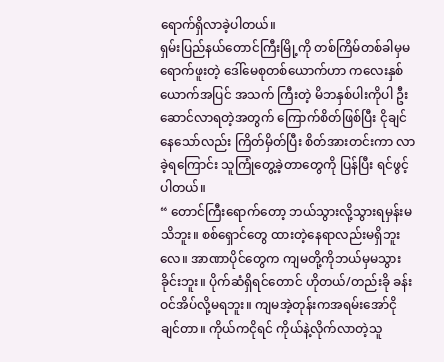ရောက်ရှိလာခဲ့ပါတယ်။
ရှမ်းပြည်နယ်တောင်ကြီးမြို့ကို တစ်ကြိမ်တစ်ခါမှမရောက်ဖူးတဲ့ ဒေါ်မေစုတစ်ယောက်ဟာ ကလေးနှစ်ယောက်အပြင် အသက် ကြီးတဲ့ မိဘနှစ်ပါးကိုပါ ဦးဆောင်လာရတဲ့အတွက် ကြောက်စိတ်ဖြစ်ပြီး ငိုချင်နေသော်လည်း ကြိတ်မှိတ်ပြီး စိတ်အားတင်းကာ လာခဲ့ရကြောင်း သူကြုံတွေ့ခဲ့တာတွေကို ပြန်ပြီး ရင်ဖွင့်ပါတယ်။
“ တောင်ကြီးရောက်တော့ ဘယ်သွားလို့သွားရမှန်းမသိဘူး။ စစ်ရှောင်တွေ ထားတဲ့နေရာလည်းမရှိဘူးလေ။ အာဏာပိုင်တွေက ကျမတို့ကိုဘယ်မှမသွားခိုင်းဘူး။ ပိုက်ဆံရှိရင်တောင် ဟိုတယ်/တည်းခို ခန်းဝင်အိပ်လို့မရဘူး။ ကျမအဲ့တုန်းကအရမ်းအော်ငို ချင်တာ။ ကိုယ်ကငိုရင် ကိုယ်နဲ့လိုက်လာတဲ့သူ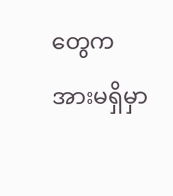တွေက အားမရှိမှာ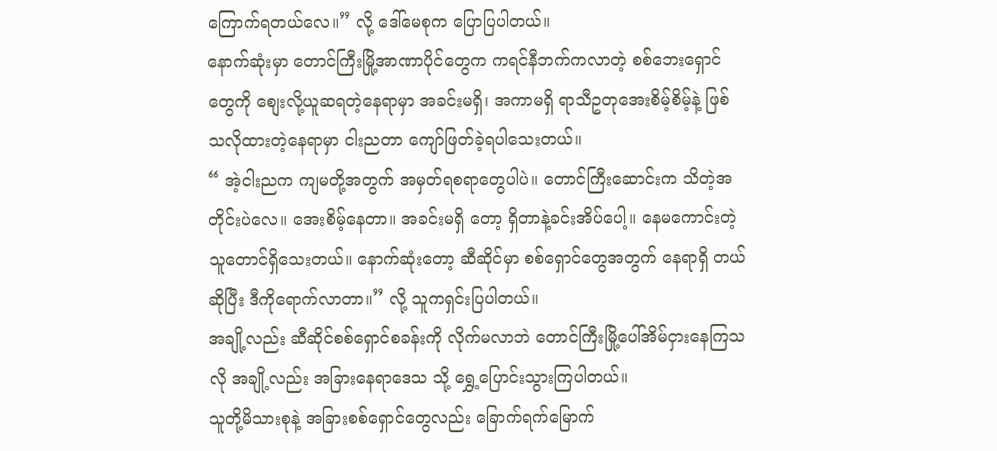ကြောက်ရတယ်လေ။” လို့ ဒေါ်မေစုက ပြောပြပါတယ်။
နောက်ဆုံးမှာ တောင်ကြီးမြို့အာဏာပိုင်တွေက ကရင်နီဘက်ကလာတဲ့ စစ်ဘေးရှောင်တွေကို စျေးလို့ယူဆရတဲ့နေရာမှာ အခင်းမရှိ၊ အကာမရှိ ရာသီဥတုအေးစိမ့်စိမ့်နဲ့ ဖြစ်သလိုထားတဲ့နေရာမှာ ငါးညတာ ကျော်ဖြတ်ခဲ့ရပါသေးတယ်။
“ အဲ့ငါးညက ကျမတို့အတွက် အမှတ်ရစရာတွေပါပဲ။ တောင်ကြီးဆောင်းက သိတဲ့အတိုင်းပဲလေ။ အေးစိမ့်နေတာ။ အခင်းမရှိ တော့ ရှိတာနဲ့ခင်းအိပ်ပေါ့။ နေမကောင်းတဲ့သူတောင်ရှိသေးတယ်။ နောက်ဆုံးတော့ ဆီဆိုင်မှာ စစ်ရှောင်တွေအတွက် နေရာရှိ တယ်ဆိုပြီး ဒီကိုရောက်လာတာ။” လို့ သူကရှင်းပြပါတယ်။
အချို့လည်း ဆီဆိုင်စစ်ရှောင်စခန်းကို လိုက်မလာဘဲ တောင်ကြီးမြို့ပေါ်အိမ်ငှားနေကြသလို အချို့လည်း အခြားနေရာဒေသ သို့ ရွှေ့ပြောင်းသွားကြပါတယ်။
သူတို့မိသားစုနဲ့ အခြားစစ်ရှောင်တွေလည်း ခြောက်ရက်မြောက်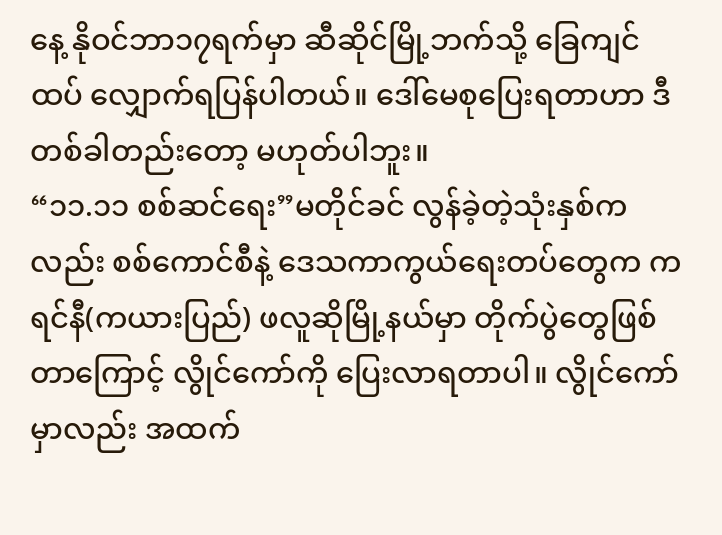နေ့ နိုဝင်ဘာ၁၇ရက်မှာ ဆီဆိုင်မြို့ဘက်သို့ ခြေကျင်ထပ် လျှောက်ရပြန်ပါတယ်။ ဒေါ်မေစုပြေးရတာဟာ ဒီတစ်ခါတည်းတော့ မဟုတ်ပါဘူး။
“၁၁.၁၁ စစ်ဆင်ရေး”မတိုင်ခင် လွန်ခဲ့တဲ့သုံးနှစ်ကလည်း စစ်ကောင်စီနဲ့ ဒေသကာကွယ်ရေးတပ်တွေက ကရင်နီ(ကယားပြည်) ဖလူဆိုမြို့နယ်မှာ တိုက်ပွဲတွေဖြစ်တာကြောင့် လွိုင်ကော်ကို ပြေးလာရတာပါ။ လွိုင်ကော်မှာလည်း အထက်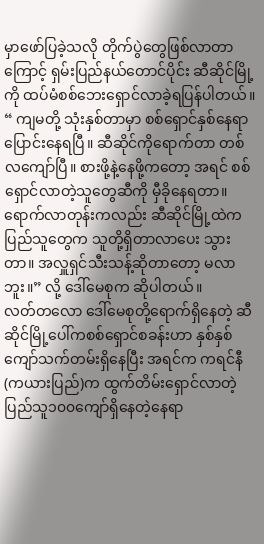မှာဖော်ပြခဲ့သလို တိုက်ပွဲတွေဖြစ်လာတာကြောင့် ရှမ်းပြည်နယ်တောင်ပိုင်း ဆီဆိုင်မြို့ကို ထပ်မံစစ်ဘေးရှောင်လာခဲ့ရပြန်ပါတယ်။
“ ကျမတို့ သုံးနှစ်တာမှာ စစ်ရှောင်နှစ်နေရာပြောင်းနေရပြီ။ ဆီဆိုင်ကိုရောက်တာ တစ်လကျော်ပြီ။ စားဖို့နဲ့နေဖို့ကတော့ အရင် စစ်ရှောင်လာတဲ့သူတွေဆီကို မှီခိုနေရတာ။ ရောက်လာတုန်းကလည်း ဆီဆိုင်မြို့ထဲက ပြည်သူတွေက သူတို့ရှိတာလာပေး သွားတာ။ အလှူရှင်သီးသန့်ဆိုတာတော့ မလာဘူး။” လို့ ဒေါ်မေစုက ဆိုပါတယ်။
လတ်တလော ဒေါ်မေစုတို့ရောက်ရှိနေတဲ့ ဆီဆိုင်မြို့ပေါ်ကစစ်ရှောင်စခန်းဟာ နှစ်နှစ်ကျော်သက်တမ်းရှိနေပြီး အရင်က ကရင်နီ (ကယားပြည်)က ထွက်တိမ်းရှောင်လာတဲ့ ပြည်သူ၁၀၀ကျော်ရှိနေတဲ့နေရာ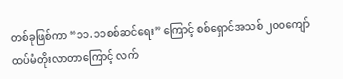တစ်ခုဖြစ်ကာ “၁၁.၁၁စစ်ဆင်ရေး” ကြောင့် စစ်ရှောင်အသစ် ၂၀၀ကျော် ထပ်မံတိုးလာတာကြောင့် လက်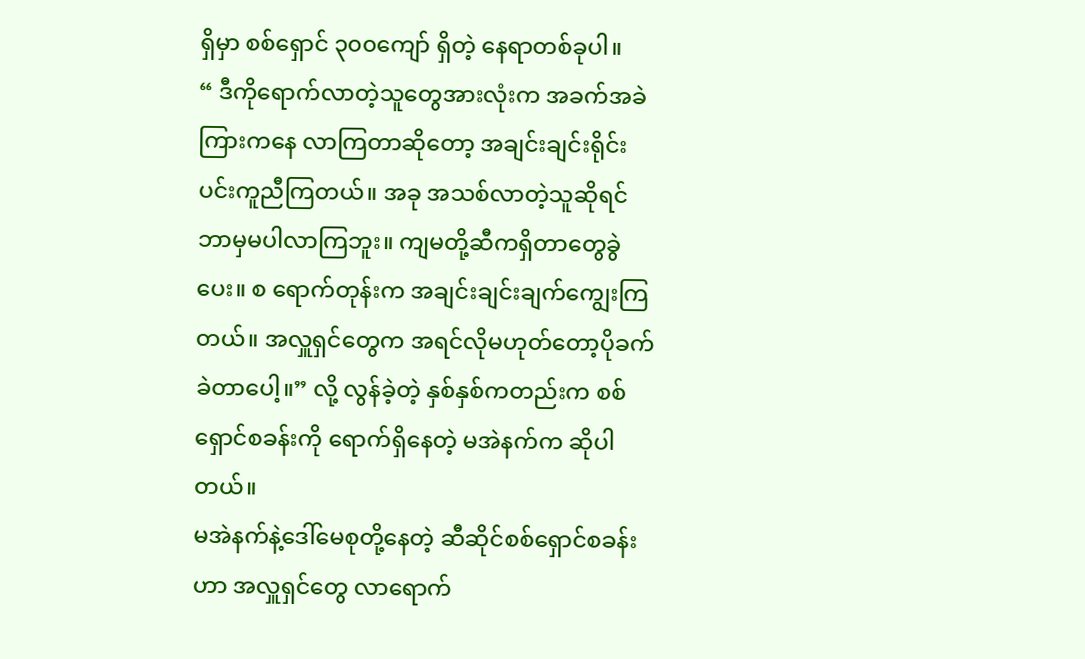ရှိမှာ စစ်ရှောင် ၃၀၀ကျော် ရှိတဲ့ နေရာတစ်ခုပါ။
“ ဒီကိုရောက်လာတဲ့သူတွေအားလုံးက အခက်အခဲကြားကနေ လာကြတာဆိုတော့ အချင်းချင်းရိုင်းပင်းကူညီကြတယ်။ အခု အသစ်လာတဲ့သူဆိုရင် ဘာမှမပါလာကြဘူး။ ကျမတို့ဆီကရှိတာတွေခွဲပေး။ စ ရောက်တုန်းက အချင်းချင်းချက်ကျွေးကြတယ်။ အလှူရှင်တွေက အရင်လိုမဟုတ်တော့ပိုခက်ခဲတာပေါ့။” လို့ လွန်ခဲ့တဲ့ နှစ်နှစ်ကတည်းက စစ်ရှောင်စခန်းကို ရောက်ရှိနေတဲ့ မအဲနက်က ဆိုပါတယ်။
မအဲနက်နဲ့ဒေါ်မေစုတို့နေတဲ့ ဆီဆိုင်စစ်ရှောင်စခန်းဟာ အလှူရှင်တွေ လာရောက်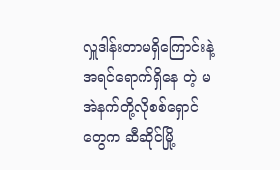လှူဒါန်းတာမရှိကြောင်းနဲ့ အရင်ရောက်ရှိနေ တဲ့ မအဲနက်တို့လိုစစ်ရှောင်တွေက ဆီဆိုင်မြို့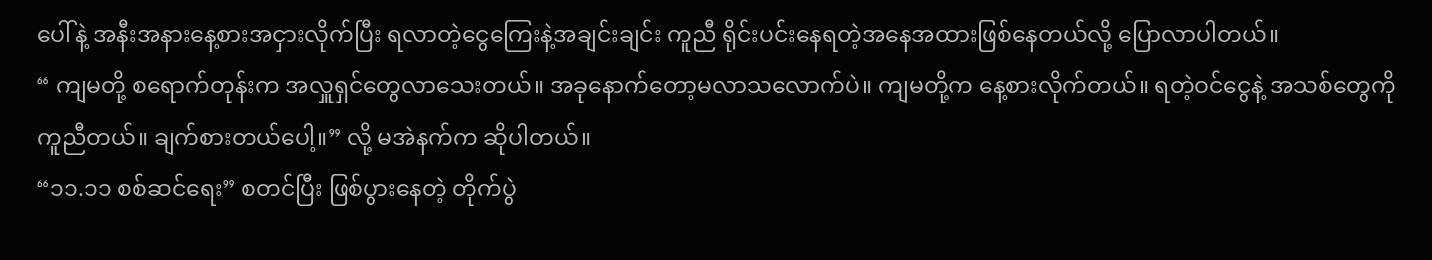ပေါ်နဲ့ အနီးအနားနေ့စားအငှားလိုက်ပြီး ရလာတဲ့ငွေကြေးနဲ့အချင်းချင်း ကူညီ ရိုင်းပင်းနေရတဲ့အနေအထားဖြစ်နေတယ်လို့ ပြောလာပါတယ်။
“ ကျမတို့ စရောက်တုန်းက အလှူရှင်တွေလာသေးတယ်။ အခုနောက်တော့မလာသလောက်ပဲ။ ကျမတို့က နေ့စားလိုက်တယ်။ ရတဲ့ဝင်ငွေနဲ့ အသစ်တွေကို ကူညီတယ်။ ချက်စားတယ်ပေါ့။” လို့ မအဲနက်က ဆိုပါတယ်။
“၁၁.၁၁ စစ်ဆင်ရေး” စတင်ပြီး ဖြစ်ပွားနေတဲ့ တိုက်ပွဲ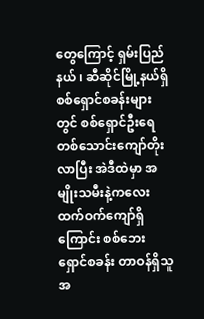တွေကြောင့် ရှမ်းပြည်နယ် ၊ ဆီဆိုင်မြို့နယ်ရှိ စစ်ရှောင်စခန်းများတွင် စစ်ရှောင်ဦးရေ တစ်သောင်းကျော်တိုးလာပြီး အဲဒီထဲမှာ အမျိုးသမီးနဲ့ကလေး ထက်ဝက်ကျော်ရှိကြောင်း စစ်ဘေးရှောင်စခန်း တာဝန်ရှိသူ အ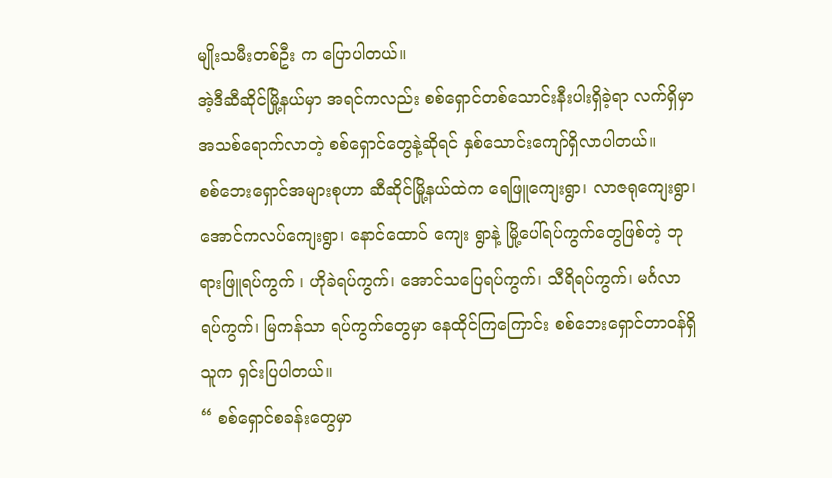မျိုးသမီးတစ်ဦး က ပြောပါတယ်။
အဲ့ဒီဆီဆိုင်မြို့နယ်မှာ အရင်ကလည်း စစ်ရှောင်တစ်သောင်းနီးပါးရှိခဲ့ရာ လက်ရှိမှာ အသစ်ရောက်လာတဲ့ စစ်ရှောင်တွေနဲ့ဆိုရင် နှစ်သောင်းကျော်ရှိလာပါတယ်။
စစ်ဘေးရှောင်အများစုဟာ ဆီဆိုင်မြို့နယ်ထဲက ရေဖြူကျေးရွာ၊ လာဇရုကျေးရွာ၊ အောင်ကလပ်ကျေးရွာ၊ နောင်ထောဝ် ကျေး ရွာနဲ့ မြို့ပေါ်ရပ်ကွက်တွေဖြစ်တဲ့ ဘုရားဖြူရပ်ကွက် ၊ ဟိုခဲရပ်ကွက်၊ အောင်သပြေရပ်ကွက်၊ သီရိရပ်ကွက်၊ မင်္ဂလာရပ်ကွက်၊ မြကန်သာ ရပ်ကွက်တွေမှာ နေထိုင်ကြကြောင်း စစ်ဘေးရှောင်တာဝန်ရှိသူက ရှင်းပြပါတယ်။
“ စစ်ရှောင်စခန်းတွေမှာ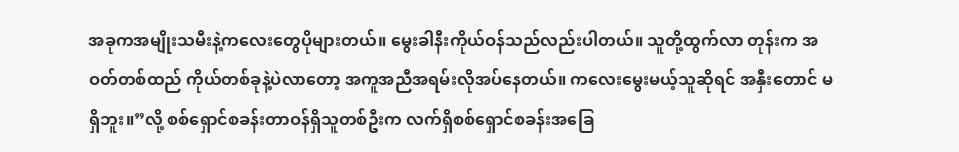အခုကအမျိုးသမီးနဲ့ကလေးတွေပိုများတယ်။ မွေးခါနီးကိုယ်ဝန်သည်လည်းပါတယ်။ သူတို့ထွက်လာ တုန်းက အဝတ်တစ်ထည် ကိုယ်တစ်ခုနဲ့ပဲလာတော့ အကူအညီအရမ်းလိုအပ်နေတယ်။ ကလေးမွေးမယ့်သူဆိုရင် အနှီးတောင် မရှိဘူး။”လို့ စစ်ရှောင်စခန်းတာဝန်ရှိသူတစ်ဦးက လက်ရှိစစ်ရှောင်စခန်းအခြေ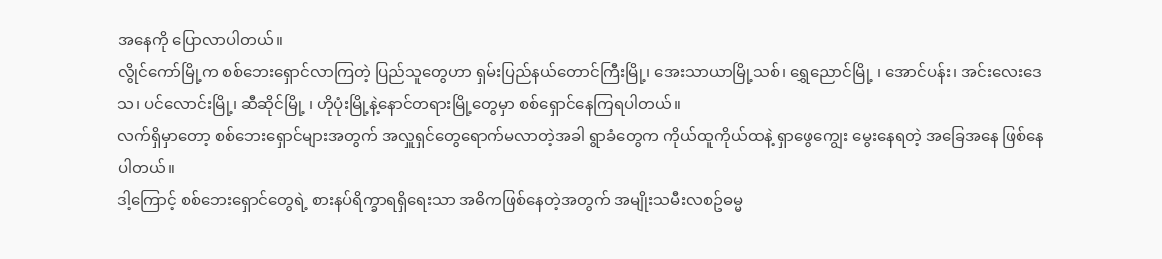အနေကို ပြောလာပါတယ်။
လွိုင်ကော်မြို့က စစ်ဘေးရှောင်လာကြတဲ့ ပြည်သူတွေဟာ ရှမ်းပြည်နယ်တောင်ကြီးမြို့၊ အေးသာယာမြို့သစ်၊ ရွှေညောင်မြို့ ၊ အောင်ပန်း၊ အင်းလေးဒေသ၊ ပင်လောင်းမြို့၊ ဆီဆိုင်မြို့ ၊ ဟိုပုံးမြို့နဲ့နောင်တရားမြို့တွေမှာ စစ်ရှောင်နေကြရပါတယ်။
လက်ရှိမှာတော့ စစ်ဘေးရှောင်များအတွက် အလှူရှင်တွေရောက်မလာတဲ့အခါ ရွာခံတွေက ကိုယ်ထူကိုယ်ထနဲ့ ရှာဖွေကျွေး မွေးနေရတဲ့ အခြေအနေ ဖြစ်နေပါတယ်။
ဒါ့ကြောင့် စစ်ဘေးရှောင်တွေရဲ့ စားနပ်ရိက္ခာရရှိရေးသာ အဓိကဖြစ်နေတဲ့အတွက် အမျိုးသမီးလစဥ်ဓမ္မ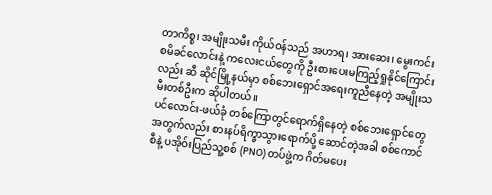တာကိစ္စ၊ အမျိုးသမီး ကိုယ်ဝန်သည် အဟာရ၊ အားဆေး၊ မွေးကင်းစမိခင်လောင်းနဲ့ ကလေးငယ်တွေကို ဦးစားပေးမကြည့်ရှုနိုင်ကြောင်းလည်း ဆီ ဆိုင်မြို့နယ်မှာ စစ်ဘေးရှောင်အရေးကူညီနေတဲ့ အမျိုးသမီးတစ်ဦးက ဆိုပါတယ်။
ပင်လောင်း-ဖယ်ခုံ တစ်ကြောတွင်ရောက်ရှိနေတဲ့ စစ်ဘေးရှောင်တွေအတွက်လည်း စားနပ်ရိက္ခာသွားရောက်ပို့ ဆောင်တဲ့အခါ စစ်ကောင်စီနဲ့ ပအိုဝ်းပြည်သူ့စစ် (PNO) တပ်ဖွဲ့က ဂိတ်မပေး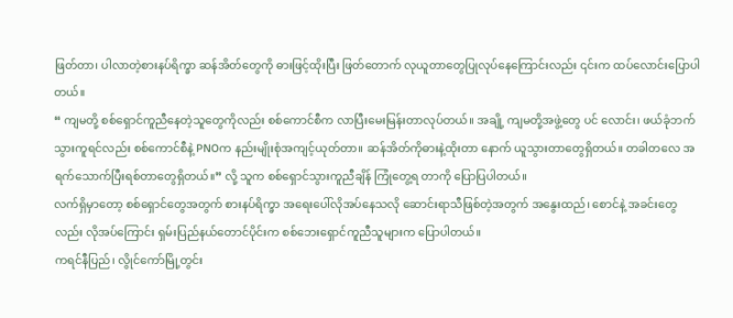ဖြတ်တာ၊ ပါလာတဲ့စားနပ်ရိက္ခာ ဆန်အိတ်တွေကို ဓားဖြင့်ထိုးပြီး ဖြတ်တောက် လုယူတာတွေပြုလုပ်နေကြောင်းလည်း ၎င်းက ထပ်လောင်းပြောပါတယ်။
“ ကျမတို့ စစ်ရှောင်ကူညီနေတဲ့သူတွေကိုလည်း စစ်ကောင်စီက လာပြီးမေးမြန်းတာလုပ်တယ်။ အချို့ ကျမတို့အဖွဲ့တွေ ပင် လောင်း၊ ဖယ်ခုံဘက်သွားကူရင်လည်း စစ်ကောင်စီနဲ့ PNOက နည်းမျိုးစုံအကျင့်ယုတ်တာ။ ဆန်အိတ်ကိုဓားနဲ့ထိုးတာ နောက် ယူသွားတာတွေရှိတယ်။ တခါတလေ အရက်သောက်ပြီးရစ်တာတွေရှိတယ်။” လို့ သူက စစ်ရှောင်သွားကူညီချိန် ကြုံတွေ့ရ တာကို ပြောပြပါတယ်။
လက်ရှိမှာတော့ စစ်ရှောင်တွေအတွက် စားနပ်ရိက္ခာ အရေးပေါ်လိုအပ်နေသလို ဆောင်းရာသီဖြစ်တဲ့အတွက် အနွေးထည်၊ စောင်နဲ့ အခင်းတွေလည်း လိုအပ်ကြောင်း ရှမ်းပြည်နယ်တောင်ပိုင်းက စစ်ဘေးရှောင်ကူညီသူများက ပြောပါတယ်။
ကရင်နီပြည်၊ လွိုင်ကော်မြို့တွင်း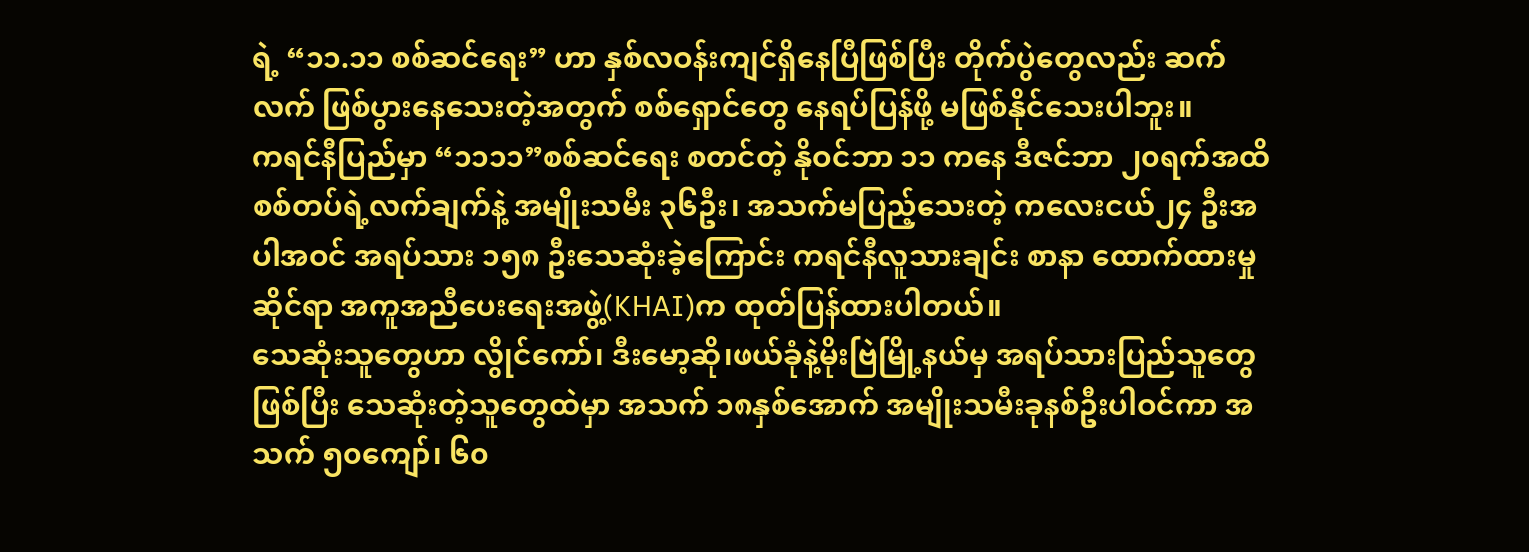ရဲ့ “၁၁.၁၁ စစ်ဆင်ရေး” ဟာ နှစ်လဝန်းကျင်ရှိနေပြီဖြစ်ပြီး တိုက်ပွဲတွေလည်း ဆက်လက် ဖြစ်ပွားနေသေးတဲ့အတွက် စစ်ရှောင်တွေ နေရပ်ပြန်ဖို့ မဖြစ်နိုင်သေးပါဘူး။
ကရင်နီပြည်မှာ “၁၁၁၁”စစ်ဆင်ရေး စတင်တဲ့ နိုဝင်ဘာ ၁၁ ကနေ ဒီဇင်ဘာ ၂၀ရက်အထိ စစ်တပ်ရဲ့လက်ချက်နဲ့ အမျိုးသမီး ၃၆ဦး၊ အသက်မပြည့်သေးတဲ့ ကလေးငယ်၂၄ ဦးအပါအဝင် အရပ်သား ၁၅၈ ဦးသေဆုံးခဲ့ကြောင်း ကရင်နီလူသားချင်း စာနာ ထောက်ထားမှုဆိုင်ရာ အကူအညီပေးရေးအဖွဲ့(KHAI)က ထုတ်ပြန်ထားပါတယ်။
သေဆုံးသူတွေဟာ လွိုင်ကော်၊ ဒီးမော့ဆို၊ဖယ်ခုံနဲ့မိုးဗြဲမြို့နယ်မှ အရပ်သားပြည်သူတွေဖြစ်ပြီး သေဆုံးတဲ့သူတွေထဲမှာ အသက် ၁၈နှစ်အောက် အမျိုးသမီးခုနစ်ဦးပါဝင်ကာ အသက် ၅၀ကျော်၊ ၆၀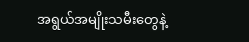အရွယ်အမျိုးသမီးတွေနဲ့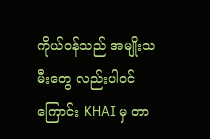ကိုယ်ဝန်သည် အမျိုးသမီးတွေ လည်းပါဝင်ကြောင်း KHAI မှ တာ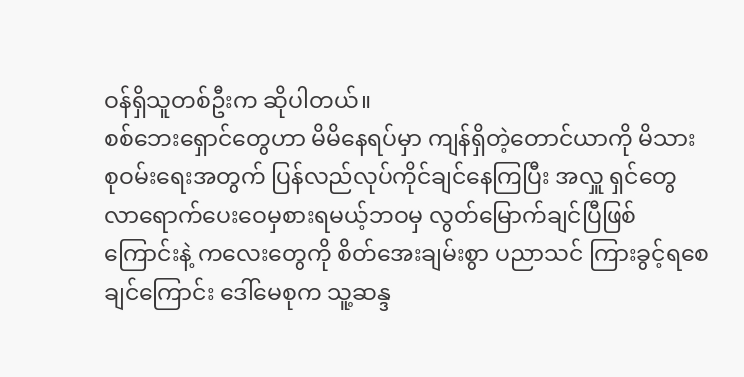ဝန်ရှိသူတစ်ဦးက ဆိုပါတယ်။
စစ်ဘေးရှောင်တွေဟာ မိမိနေရပ်မှာ ကျန်ရှိတဲ့တောင်ယာကို မိသားစုဝမ်းရေးအတွက် ပြန်လည်လုပ်ကိုင်ချင်နေကြပြီး အလှူ ရှင်တွေ လာရောက်ပေးဝေမှစားရမယ့်ဘဝမှ လွတ်မြောက်ချင်ပြီဖြစ်ကြောင်းနဲ့ ကလေးတွေကို စိတ်အေးချမ်းစွာ ပညာသင် ကြားခွင့်ရစေချင်ကြောင်း ဒေါ်မေစုက သူ့ဆန္ဒ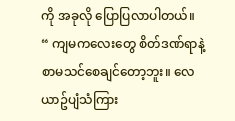ကို အခုလို ပြောပြလာပါတယ်။
“ ကျမကလေးတွေ စိတ်ဒဏ်ရာနဲ့စာမသင်စေချင်တော့ဘူး။ လေယာဥ်ပျံသံကြား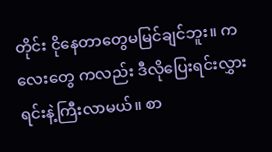တိုင်း ငိုနေတာတွေမမြင်ချင်ဘူး။ ကလေးတွေ ကလည်း ဒီလိုပြေးရင်းလွှားရင်းနဲ့ကြီးလာမယ်။ စာ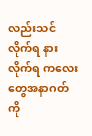လည်းသင်လိုက်ရ နားလိုက်ရ ကလေးတွေအနာဂတ်ကို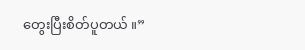တွေးပြီးစိတ်ပူတယ် ။”